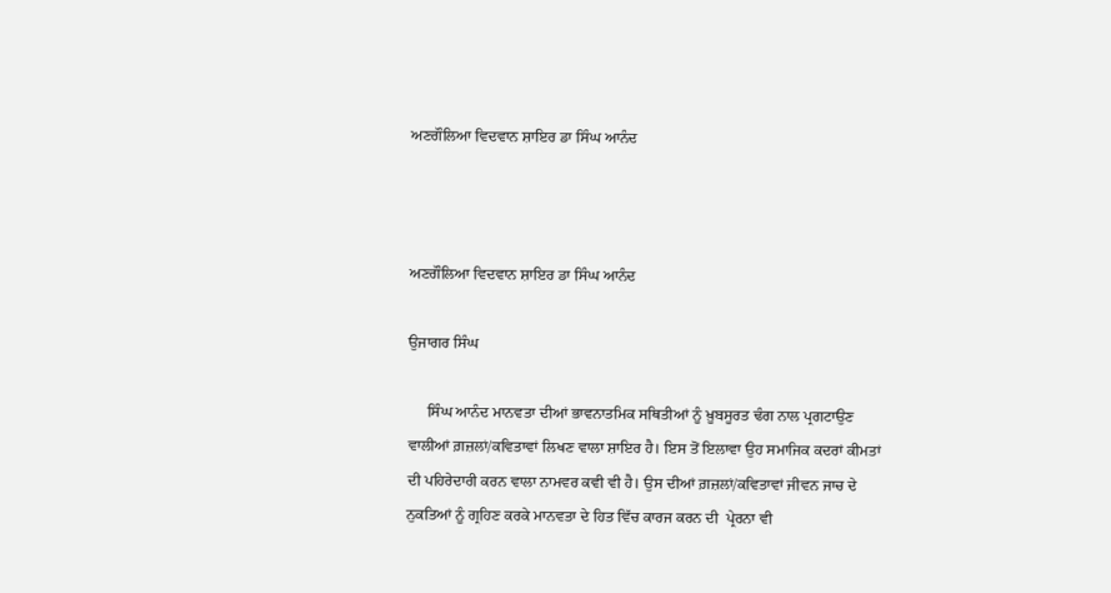ਅਣਗੌਲਿਆ ਵਿਦਵਾਨ ਸ਼ਾਇਰ ਡਾ ਸਿੰਘ ਆਨੰਦ



ਅਣਗੌਲਿਆ ਵਿਦਵਾਨ ਸ਼ਾਇਰ ਡਾ ਸਿੰਘ ਆਨੰਦ

ਉਜਾਗਰ ਸਿੰਘ

     ਸਿੰਘ ਆਨੰਦ ਮਾਨਵਤਾ ਦੀਆਂ ਭਾਵਨਾਤਮਿਕ ਸਥਿਤੀਆਂ ਨੂੰ ਖ਼ੂਬਸੂਰਤ ਢੰਗ ਨਾਲ ਪ੍ਰਗਟਾਉਣ ਵਾਲੀਆਂ ਗ਼ਜ਼ਲਾਂ/ਕਵਿਤਾਵਾਂ ਲਿਖਣ ਵਾਲਾ ਸ਼ਾਇਰ ਹੈ। ਇਸ ਤੋਂ ਇਲਾਵਾ ਉਹ ਸਮਾਜਿਕ ਕਦਰਾਂ ਕੀਮਤਾਂ ਦੀ ਪਹਿਰੇਦਾਰੀ ਕਰਨ ਵਾਲਾ ਨਾਮਵਰ ਕਵੀ ਵੀ ਹੈ। ਉਸ ਦੀਆਂ ਗ਼ਜ਼ਲਾਂ/ਕਵਿਤਾਵਾਂ ਜੀਵਨ ਜਾਚ ਦੇ ਨੁਕਤਿਆਂ ਨੂੰ ਗ੍ਰਹਿਣ ਕਰਕੇ ਮਾਨਵਤਾ ਦੇ ਹਿਤ ਵਿੱਚ ਕਾਰਜ ਕਰਨ ਦੀ  ਪ੍ਰੇਰਨਾ ਵੀ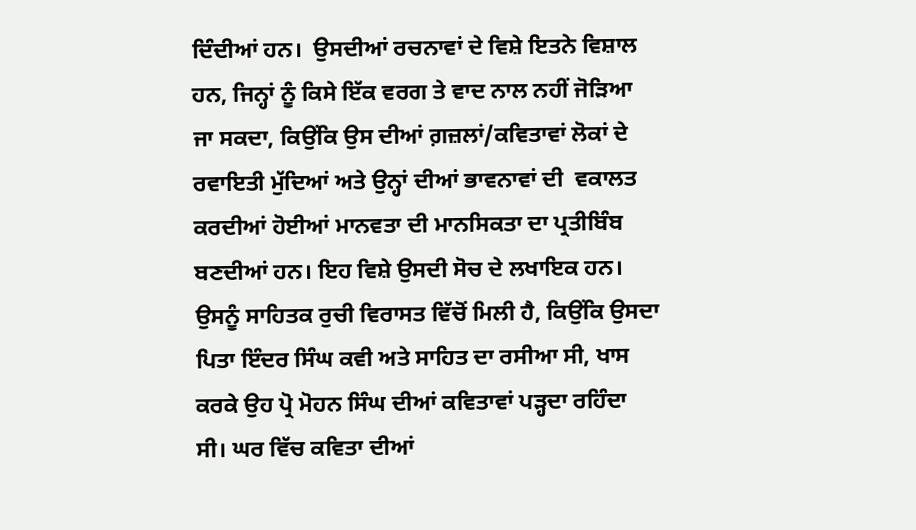ਦਿੰਦੀਆਂ ਹਨ।  ਉਸਦੀਆਂ ਰਚਨਾਵਾਂ ਦੇ ਵਿਸ਼ੇ ਇਤਨੇ ਵਿਸ਼ਾਲ ਹਨ, ਜਿਨ੍ਹਾਂ ਨੂੰ ਕਿਸੇ ਇੱਕ ਵਰਗ ਤੇ ਵਾਦ ਨਾਲ ਨਹੀਂ ਜੋੜਿਆ ਜਾ ਸਕਦਾ, ਕਿਉਂਕਿ ਉਸ ਦੀਆਂ ਗ਼ਜ਼ਲਾਂ/ਕਵਿਤਾਵਾਂ ਲੋਕਾਂ ਦੇ ਰਵਾਇਤੀ ਮੁੱਦਿਆਂ ਅਤੇ ਉਨ੍ਹਾਂ ਦੀਆਂ ਭਾਵਨਾਵਾਂ ਦੀ  ਵਕਾਲਤ ਕਰਦੀਆਂ ਹੋਈਆਂ ਮਾਨਵਤਾ ਦੀ ਮਾਨਸਿਕਤਾ ਦਾ ਪ੍ਰਤੀਬਿੰਬ ਬਣਦੀਆਂ ਹਨ। ਇਹ ਵਿਸ਼ੇ ਉਸਦੀ ਸੋਚ ਦੇ ਲਖਾਇਕ ਹਨ। ਉਸਨੂੰ ਸਾਹਿਤਕ ਰੁਚੀ ਵਿਰਾਸਤ ਵਿੱਚੋਂ ਮਿਲੀ ਹੈ, ਕਿਉਂਕਿ ਉਸਦਾ ਪਿਤਾ ਇੰਦਰ ਸਿੰਘ ਕਵੀ ਅਤੇ ਸਾਹਿਤ ਦਾ ਰਸੀਆ ਸੀ, ਖਾਸ ਕਰਕੇ ਉਹ ਪ੍ਰੋ ਮੋਹਨ ਸਿੰਘ ਦੀਆਂ ਕਵਿਤਾਵਾਂ ਪੜ੍ਹਦਾ ਰਹਿੰਦਾ ਸੀ। ਘਰ ਵਿੱਚ ਕਵਿਤਾ ਦੀਆਂ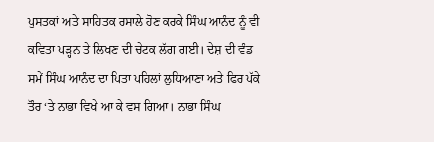ਪੁਸਤਕਾਂ ਅਤੇ ਸਾਹਿਤਕ ਰਸਾਲੇ ਹੋਣ ਕਰਕੇ ਸਿੰਘ ਆਨੰਦ ਨੂੰ ਵੀ ਕਵਿਤਾ ਪੜ੍ਹਨ ਤੇ ਲਿਖਣ ਦੀ ਚੇਟਕ ਲੱਗ ਗਈ। ਦੇਸ਼ ਦੀ ਵੰਡ ਸਮੇਂ ਸਿੰਘ ਆਨੰਦ ਦਾ ਪਿਤਾ ਪਹਿਲਾਂ ਲੁਧਿਆਣਾ ਅਤੇ ਫਿਰ ਪੱਕੇ ਤੌਰ ‘ਤੇ ਨਾਭਾ ਵਿਖੇ ਆ ਕੇ ਵਸ ਗਿਆ। ਨਾਭਾ ਸਿੰਘ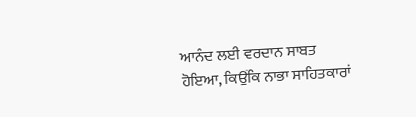ਆਨੰਦ ਲਈ ਵਰਦਾਨ ਸਾਬਤ  ਹੋਇਆ, ਕਿਉਂਕਿ ਨਾਭਾ ਸਾਹਿਤਕਾਰਾਂ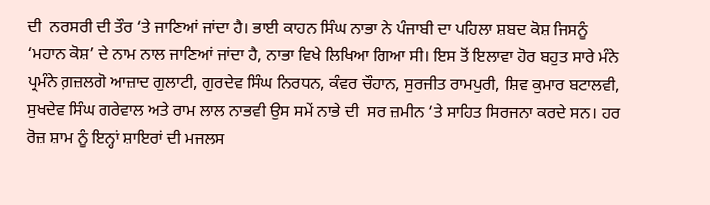ਦੀ  ਨਰਸਰੀ ਦੀ ਤੌਰ ‘ਤੇ ਜਾਣਿਆਂ ਜਾਂਦਾ ਹੈ। ਭਾਈ ਕਾਹਨ ਸਿੰਘ ਨਾਭਾ ਨੇ ਪੰਜਾਬੀ ਦਾ ਪਹਿਲਾ ਸ਼ਬਦ ਕੋਸ਼ ਜਿਸਨੂੰ ‘ਮਹਾਨ ਕੋਸ਼’ ਦੇ ਨਾਮ ਨਾਲ ਜਾਣਿਆਂ ਜਾਂਦਾ ਹੈ, ਨਾਭਾ ਵਿਖੇ ਲਿਖਿਆ ਗਿਆ ਸੀ। ਇਸ ਤੋਂ ਇਲਾਵਾ ਹੋਰ ਬਹੁਤ ਸਾਰੇ ਮੰਨੇ ਪ੍ਰਮੰਨੇ ਗ਼ਜ਼ਲਗੋ ਆਜ਼ਾਦ ਗੁਲਾਟੀ, ਗੁਰਦੇਵ ਸਿੰਘ ਨਿਰਧਨ, ਕੰਵਰ ਚੌਹਾਨ, ਸੁਰਜੀਤ ਰਾਮਪੁਰੀ, ਸ਼ਿਵ ਕੁਮਾਰ ਬਟਾਲਵੀ, ਸੁਖਦੇਵ ਸਿੰਘ ਗਰੇਵਾਲ ਅਤੇ ਰਾਮ ਲਾਲ ਨਾਭਵੀ ਉਸ ਸਮੇਂ ਨਾਭੇ ਦੀ  ਸਰ ਜ਼ਮੀਨ ‘ਤੇ ਸਾਹਿਤ ਸਿਰਜਨਾ ਕਰਦੇ ਸਨ। ਹਰ ਰੋਜ਼ ਸ਼ਾਮ ਨੂੰ ਇਨ੍ਹਾਂ ਸ਼ਾਇਰਾਂ ਦੀ ਮਜਲਸ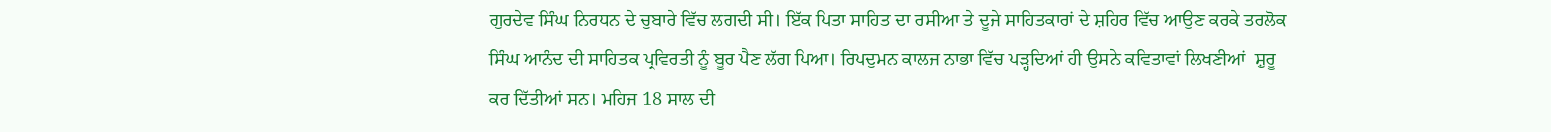ਗੁਰਦੇਵ ਸਿੰਘ ਨਿਰਧਨ ਦੇ ਚੁਬਾਰੇ ਵਿੱਚ ਲਗਦੀ ਸੀ। ਇੱਕ ਪਿਤਾ ਸਾਹਿਤ ਦਾ ਰਸੀਆ ਤੇ ਦੂਜੇ ਸਾਹਿਤਕਾਰਾਂ ਦੇ ਸ਼ਹਿਰ ਵਿੱਚ ਆਉਣ ਕਰਕੇ ਤਰਲੋਕ ਸਿੰਘ ਆਨੰਦ ਦੀ ਸਾਹਿਤਕ ਪ੍ਰਵਿਰਤੀ ਨੂੰ ਬੂਰ ਪੈਣ ਲੱਗ ਪਿਆ। ਰਿਪਦੁਮਨ ਕਾਲਜ ਨਾਭਾ ਵਿੱਚ ਪੜ੍ਹਦਿਆਂ ਹੀ ਉਸਨੇ ਕਵਿਤਾਵਾਂ ਲਿਖਣੀਆਂ  ਸ਼ੁਰੂ  ਕਰ ਦਿੱਤੀਆਂ ਸਨ। ਮਹਿਜ 18 ਸਾਲ ਦੀ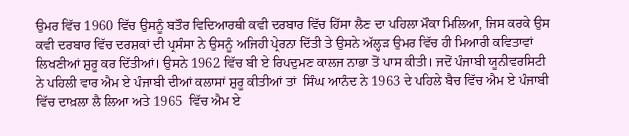ਉਮਰ ਵਿੱਚ 1960 ਵਿੱਚ ਉਸਨੂੰ ਬਤੌਰ ਵਿਦਿਆਰਥੀ ਕਵੀ ਦਰਬਾਰ ਵਿੱਚ ਹਿੱਸਾ ਲੈਣ ਦਾ ਪਹਿਲਾ ਮੌਕਾ ਮਿਲਿਆ, ਜਿਸ ਕਰਕੇ ਉਸ ਕਵੀ ਦਰਬਾਰ ਵਿੱਚ ਦਰਸ਼ਕਾਂ ਦੀ ਪ੍ਰਸੰਸਾ ਨੇ ਉਸਨੂੰ ਅਜਿਹੀ ਪ੍ਰੇਰਨਾ ਦਿੱਤੀ ਤੇ ਉਸਨੇ ਅੱਲ੍ਹੜ ਉਮਰ ਵਿੱਚ ਹੀ ਮਿਆਰੀ ਕਵਿਤਾਵਾਂ ਲਿਖਣੀਆਂ ਸ਼ੁਰੂ ਕਰ ਦਿੱਤੀਆਂ। ਉਸਨੇ 1962 ਵਿੱਚ ਬੀ ਏ ਰਿਪਦੁਮਣ ਕਾਲਜ ਨਾਭਾ ਤੋਂ ਪਾਸ ਕੀਤੀ। ਜਦੋਂ ਪੰਜਾਬੀ ਯੂਨੀਵਰਸਿਟੀ ਨੇ ਪਹਿਲੀ ਵਾਰ ਐਮ ਏ ਪੰਜਾਬੀ ਦੀਆਂ ਕਲਾਸਾਂ ਸ਼ੁਰੂ ਕੀਤੀਆਂ ਤਾਂ  ਸਿੰਘ ਆਨੰਦ ਨੇ 1963 ਦੇ ਪਹਿਲੇ ਬੈਚ ਵਿੱਚ ਐਮ ਏ ਪੰਜਾਬੀ ਵਿੱਚ ਦਾਖ਼ਲਾ ਲੈ ਲਿਆ ਅਤੇ 1965  ਵਿੱਚ ਐਮ ਏ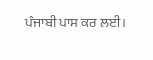ਪੰਜਾਬੀ ਪਾਸ ਕਰ ਲਈ।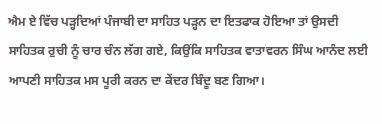ਐਮ ਏ ਵਿੱਚ ਪੜ੍ਹਦਿਆਂ ਪੰਜਾਬੀ ਦਾ ਸਾਹਿਤ ਪੜ੍ਹਨ ਦਾ ਇਤਫਾਕ ਹੋਇਆ ਤਾਂ ਉਸਦੀ ਸਾਹਿਤਕ ਰੁਚੀ ਨੂੰ ਚਾਰ ਚੰਨ ਲੱਗ ਗਏ, ਕਿਉਂਕਿ ਸਾਹਿਤਕ ਵਾਤਾਵਰਨ ਸਿੰਘ ਆਨੰਦ ਲਈ ਆਪਣੀ ਸਾਹਿਤਕ ਮਸ ਪੂਰੀ ਕਰਨ ਦਾ ਕੇਂਦਰ ਬਿੰਦੂ ਬਣ ਗਿਆ।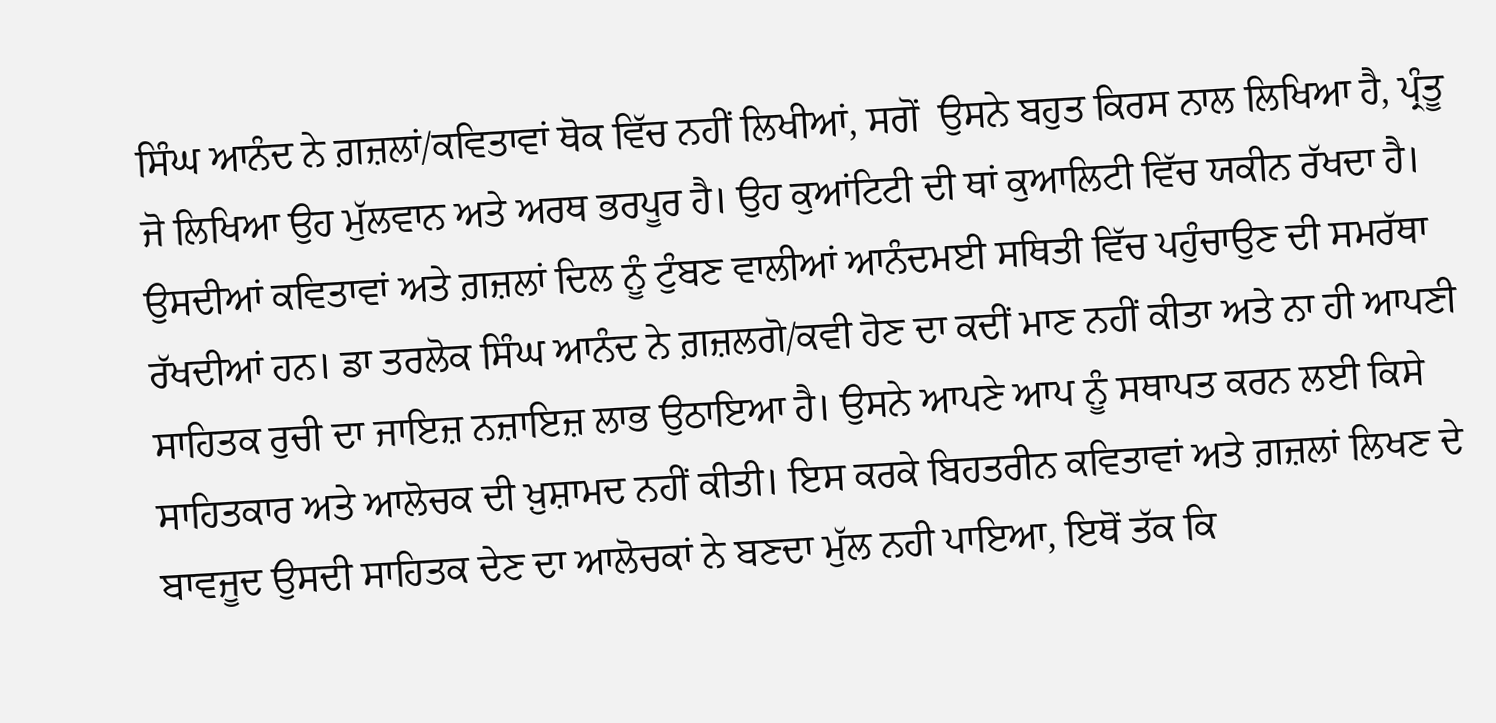ਸਿੰਘ ਆਨੰਦ ਨੇ ਗ਼ਜ਼ਲਾਂ/ਕਵਿਤਾਵਾਂ ਥੋਕ ਵਿੱਚ ਨਹੀਂ ਲਿਖੀਆਂ, ਸਗੋਂ  ਉਸਨੇ ਬਹੁਤ ਕਿਰਸ ਨਾਲ ਲਿਖਿਆ ਹੈ, ਪ੍ਰੰਤੂ ਜੋ ਲਿਖਿਆ ਉਹ ਮੁੱਲਵਾਨ ਅਤੇ ਅਰਥ ਭਰਪੂਰ ਹੈ। ਉਹ ਕੁਆਂਟਿਟੀ ਦੀ ਥਾਂ ਕੁਆਲਿਟੀ ਵਿੱਚ ਯਕੀਨ ਰੱਖਦਾ ਹੈ। ਉਸਦੀਆਂ ਕਵਿਤਾਵਾਂ ਅਤੇ ਗ਼ਜ਼ਲਾਂ ਦਿਲ ਨੂੰ ਟੁੰਬਣ ਵਾਲੀਆਂ ਆਨੰਦਮਈ ਸਥਿਤੀ ਵਿੱਚ ਪਹੁੰਚਾਉਣ ਦੀ ਸਮਰੱਥਾ ਰੱਖਦੀਆਂ ਹਨ। ਡਾ ਤਰਲੋਕ ਸਿੰਘ ਆਨੰਦ ਨੇ ਗ਼ਜ਼ਲਗੋ/ਕਵੀ ਹੋਣ ਦਾ ਕਦੀਂ ਮਾਣ ਨਹੀਂ ਕੀਤਾ ਅਤੇ ਨਾ ਹੀ ਆਪਣੀ ਸਾਹਿਤਕ ਰੁਚੀ ਦਾ ਜਾਇਜ਼ ਨਜ਼ਾਇਜ਼ ਲਾਭ ਉਠਾਇਆ ਹੈ। ਉਸਨੇ ਆਪਣੇ ਆਪ ਨੂੰ ਸਥਾਪਤ ਕਰਨ ਲਈ ਕਿਸੇ ਸਾਹਿਤਕਾਰ ਅਤੇ ਆਲੋਚਕ ਦੀ ਖ਼ੁਸ਼ਾਮਦ ਨਹੀਂ ਕੀਤੀ। ਇਸ ਕਰਕੇ ਬਿਹਤਰੀਨ ਕਵਿਤਾਵਾਂ ਅਤੇ ਗ਼ਜ਼ਲਾਂ ਲਿਖਣ ਦੇ ਬਾਵਜੂਦ ਉਸਦੀ ਸਾਹਿਤਕ ਦੇਣ ਦਾ ਆਲੋਚਕਾਂ ਨੇ ਬਣਦਾ ਮੁੱਲ ਨਹੀ ਪਾਇਆ, ਇਥੋਂ ਤੱਕ ਕਿ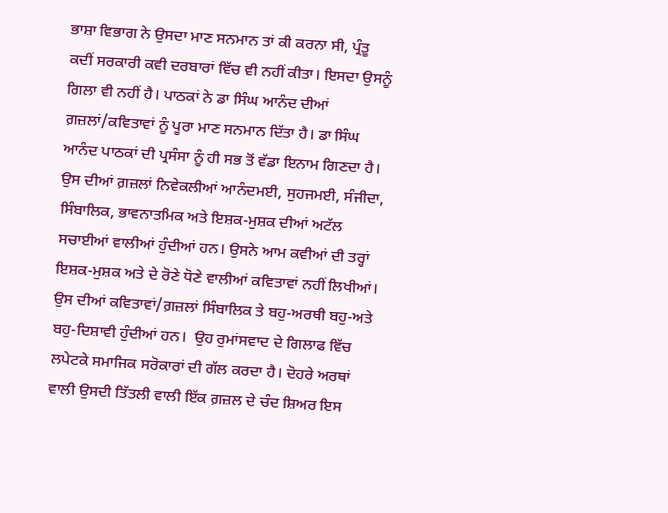ਭਾਸ਼ਾ ਵਿਭਾਗ ਨੇ ਉਸਦਾ ਮਾਣ ਸਨਮਾਨ ਤਾਂ ਕੀ ਕਰਨਾ ਸੀ, ਪ੍ਰੰਤੂ ਕਦੀਂ ਸਰਕਾਰੀ ਕਵੀ ਦਰਬਾਰਾਂ ਵਿੱਚ ਵੀ ਨਹੀਂ ਕੀਤਾ। ਇਸਦਾ ਉਸਨੂੰ ਗਿਲਾ ਵੀ ਨਹੀਂ ਹੈ। ਪਾਠਕਾਂ ਨੇ ਡਾ ਸਿੰਘ ਆਨੰਦ ਦੀਆਂ ਗ਼ਜ਼ਲਾਂ/ਕਵਿਤਾਵਾਂ ਨੂੰ ਪੂਰਾ ਮਾਣ ਸਨਮਾਨ ਦਿੱਤਾ ਹੈ। ਡਾ ਸਿੰਘ ਆਨੰਦ ਪਾਠਕਾਂ ਦੀ ਪ੍ਰਸੰਸਾ ਨੂੰ ਹੀ ਸਭ ਤੋਂ ਵੱਡਾ ਇਨਾਮ ਗਿਣਦਾ ਹੈ। ਉਸ ਦੀਆਂ ਗ਼ਜ਼ਲਾਂ ਨਿਵੇਕਲੀਆਂ ਆਨੰਦਮਈ, ਸੁਹਜਮਈ, ਸੰਜੀਦਾ, ਸਿੰਬਾਲਿਕ, ਭਾਵਨਾਤਮਿਕ ਅਤੇ ਇਸ਼ਕ-ਮੁਸ਼ਕ ਦੀਆਂ ਅਟੱਲ ਸਚਾਈਆਂ ਵਾਲੀਆਂ ਹੁੰਦੀਆਂ ਹਨ। ਉਸਨੇ ਆਮ ਕਵੀਆਂ ਦੀ ਤਰ੍ਹਾਂ ਇਸ਼ਕ-ਮੁਸ਼ਕ ਅਤੇ ਦੇ ਰੋਣੇ ਧੋਣੇ ਵਾਲੀਆਂ ਕਵਿਤਾਵਾਂ ਨਹੀਂ ਲਿਖੀਆਂ। ਉਸ ਦੀਆਂ ਕਵਿਤਾਵਾਂ/ਗ਼ਜ਼ਲਾਂ ਸਿੰਬਾਲਿਕ ਤੇ ਬਹੁ-ਅਰਥੀ ਬਹੁ-ਅਤੇ ਬਹੁ-ਦਿਸ਼ਾਵੀ ਹੁੰਦੀਆਂ ਹਨ।  ਉਹ ਰੁਮਾਂਸਵਾਦ ਦੇ ਗਿਲਾਫ ਵਿੱਚ ਲਪੇਟਕੇ ਸਮਾਜਿਕ ਸਰੋਕਾਰਾਂ ਦੀ ਗੱਲ ਕਰਦਾ ਹੈ। ਦੋਹਰੇ ਅਰਥਾਂ ਵਾਲੀ ਉਸਦੀ ਤਿੱਤਲੀ ਵਾਲੀ ਇੱਕ ਗ਼ਜ਼ਲ ਦੇ ਚੰਦ ਸ਼ਿਅਰ ਇਸ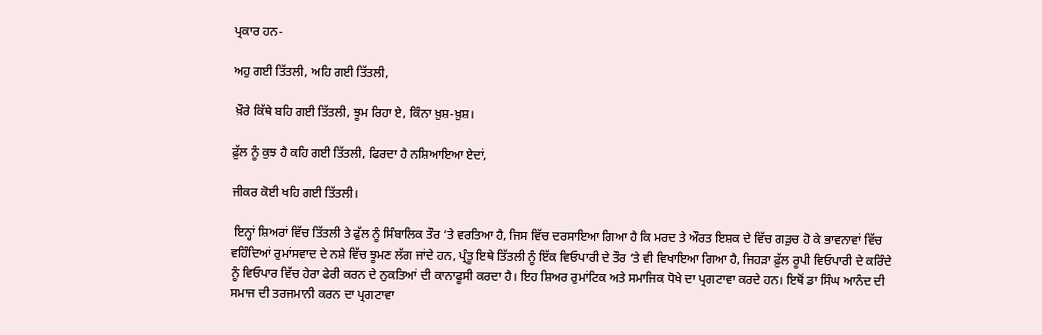ਪ੍ਰਕਾਰ ਹਨ-

ਅਹੁ ਗਈ ਤਿੱਤਲੀ, ਅਹਿ ਗਈ ਤਿੱਤਲੀ,

 ਖ਼ੌਰੇ ਕਿੱਥੇ ਬਹਿ ਗਈ ਤਿੱਤਲੀ, ਝੂਮ ਰਿਹਾ ਏ, ਕਿੰਨਾ ਖ਼ੁਸ਼-ਖ਼ੁਸ਼।

ਫ਼ੁੱਲ ਨੂੰ ਕੁਝ ਹੈ ਕਹਿ ਗਈ ਤਿੱਤਲੀ, ਫਿਰਦਾ ਹੈ ਨਸ਼ਿਆਇਆ ਏਦਾਂ,

ਜੀਕਰ ਕੋਈ ਖਹਿ ਗਈ ਤਿੱਤਲੀ।

 ਇਨ੍ਹਾਂ ਸ਼ਿਅਰਾਂ ਵਿੱਚ ਤਿੱਤਲੀ ਤੇ ਫੁੱਲ ਨੂੰ ਸਿੰਬਾਲਿਕ ਤੌਰ ‘ਤੇ ਵਰਤਿਆ ਹੈ, ਜਿਸ ਵਿੱਚ ਦਰਸਾਇਆ ਗਿਆ ਹੈ ਕਿ ਮਰਦ ਤੇ ਔਰਤ ਇਸ਼ਕ ਦੇ ਵਿੱਚ ਗੜੁਚ ਹੋ ਕੇ ਭਾਵਨਾਵਾਂ ਵਿੱਚ ਵਹਿੰਦਿਆਂ ਰੁਮਾਂਸਵਾਦ ਦੇ ਨਸ਼ੇ ਵਿੱਚ ਝੂਮਣ ਲੱਗ ਜਾਂਦੇ ਹਨ, ਪ੍ਰੰਤੂ ਇਥੇ ਤਿੱਤਲੀ ਨੂੰ ਇੱਕ ਵਿਓਪਾਰੀ ਦੇ ਤੌਰ ‘ਤੇ ਵੀ ਵਿਖਾਇਆ ਗਿਆ ਹੈ, ਜਿਹੜਾ ਫ਼ੁੱਲ ਰੂਪੀ ਵਿਓਪਾਰੀ ਦੇ ਕਰਿੰਦੇ ਨੂੰ ਵਿਓਪਾਰ ਵਿੱਚ ਹੇਰਾ ਫੇਰੀ ਕਰਨ ਦੇ ਨੁਕਤਿਆਂ ਦੀ ਕਾਨਾਫੂਸੀ ਕਰਦਾ ਹੈ। ਇਹ ਸ਼ਿਅਰ ਰੁਮਾਂਟਿਕ ਅਤੇ ਸਮਾਜਿਕ ਧੋਖੇ ਦਾ ਪ੍ਰਗਟਾਵਾ ਕਰਦੇ ਹਨ। ਇਥੋਂ ਡਾ ਸਿੰਘ ਆਨੰਦ ਦੀ ਸਮਾਜ ਦੀ ਤਰਜਮਾਨੀ ਕਰਨ ਦਾ ਪ੍ਰਗਟਾਵਾ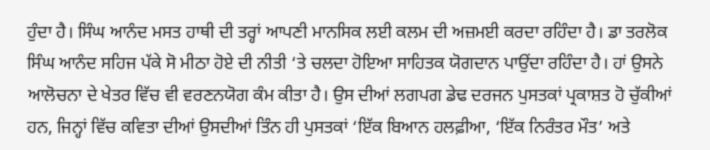ਹੁੰਦਾ ਹੈ। ਸਿੰਘ ਆਨੰਦ ਮਸਤ ਹਾਥੀ ਦੀ ਤਰ੍ਹਾਂ ਆਪਣੀ ਮਾਨਸਿਕ ਲਈ ਕਲਮ ਦੀ ਅਜ਼ਮਈ ਕਰਦਾ ਰਹਿੰਦਾ ਹੈ। ਡਾ ਤਰਲੋਕ ਸਿੰਘ ਆਨੰਦ ਸਹਿਜ ਪੱਕੇ ਸੋ ਮੀਠਾ ਹੋਏ ਦੀ ਨੀਤੀ ‘ਤੇ ਚਲਦਾ ਹੋਇਆ ਸਾਹਿਤਕ ਯੋਗਦਾਨ ਪਾਉਂਦਾ ਰਹਿੰਦਾ ਹੈ। ਹਾਂ ਉਸਨੇ ਆਲੋਚਨਾ ਦੇ ਖੇਤਰ ਵਿੱਚ ਵੀ ਵਰਣਨਯੋਗ ਕੰਮ ਕੀਤਾ ਹੈ। ਉਸ ਦੀਆਂ ਲਗਪਗ ਡੇਢ ਦਰਜਨ ਪੁਸਤਕਾਂ ਪ੍ਰਕਾਸ਼ਤ ਹੋ ਚੁੱਕੀਆਂ ਹਨ, ਜਿਨ੍ਹਾਂ ਵਿੱਚ ਕਵਿਤਾ ਦੀਆਂ ਉਸਦੀਆਂ ਤਿੰਨ ਹੀ ਪੁਸਤਕਾਂ ‘ਇੱਕ ਬਿਆਨ ਹਲਫ਼ੀਆ, ‘ਇੱਕ ਨਿਰੰਤਰ ਮੌਤ’ ਅਤੇ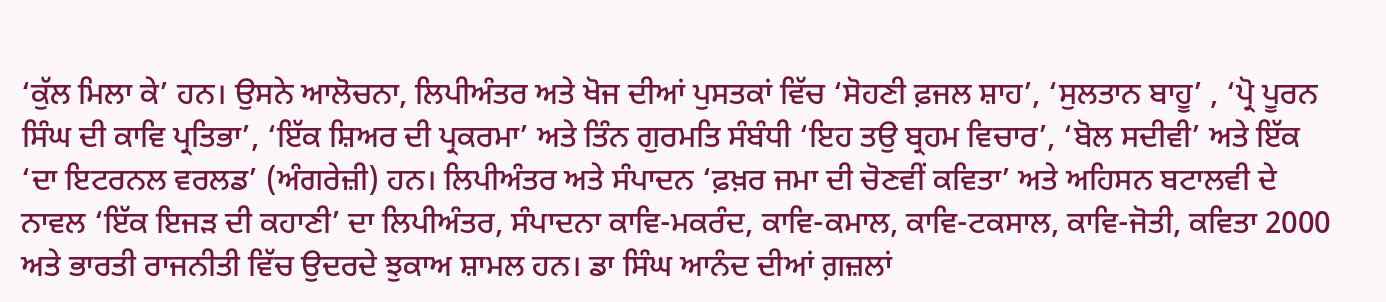‘ਕੁੱਲ ਮਿਲਾ ਕੇ’ ਹਨ। ਉਸਨੇ ਆਲੋਚਨਾ, ਲਿਪੀਅੰਤਰ ਅਤੇ ਖੋਜ ਦੀਆਂ ਪੁਸਤਕਾਂ ਵਿੱਚ ‘ਸੋਹਣੀ ਫ਼ਜਲ ਸ਼ਾਹ’, ‘ਸੁਲਤਾਨ ਬਾਹੂ’ , ‘ਪ੍ਰੋ ਪੂਰਨ ਸਿੰਘ ਦੀ ਕਾਵਿ ਪ੍ਰਤਿਭਾ’, ‘ਇੱਕ ਸ਼ਿਅਰ ਦੀ ਪ੍ਰਕਰਮਾ’ ਅਤੇ ਤਿੰਨ ਗੁਰਮਤਿ ਸੰਬੰਧੀ ‘ਇਹ ਤਉ ਬ੍ਰਹਮ ਵਿਚਾਰ’, ‘ਬੋਲ ਸਦੀਵੀ’ ਅਤੇ ਇੱਕ ‘ਦਾ ਇਟਰਨਲ ਵਰਲਡ’ (ਅੰਗਰੇਜ਼ੀ) ਹਨ। ਲਿਪੀਅੰਤਰ ਅਤੇ ਸੰਪਾਦਨ ‘ਫ਼ਖ਼ਰ ਜਮਾ ਦੀ ਚੋਣਵੀਂ ਕਵਿਤਾ’ ਅਤੇ ਅਹਿਸਨ ਬਟਾਲਵੀ ਦੇ ਨਾਵਲ ‘ਇੱਕ ਇਜੜ ਦੀ ਕਹਾਣੀ’ ਦਾ ਲਿਪੀਅੰਤਰ, ਸੰਪਾਦਨਾ ਕਾਵਿ-ਮਕਰੰਦ, ਕਾਵਿ-ਕਮਾਲ, ਕਾਵਿ-ਟਕਸਾਲ, ਕਾਵਿ-ਜੋਤੀ, ਕਵਿਤਾ 2000 ਅਤੇ ਭਾਰਤੀ ਰਾਜਨੀਤੀ ਵਿੱਚ ਉਦਰਦੇ ਝੁਕਾਅ ਸ਼ਾਮਲ ਹਨ। ਡਾ ਸਿੰਘ ਆਨੰਦ ਦੀਆਂ ਗ਼ਜ਼ਲਾਂ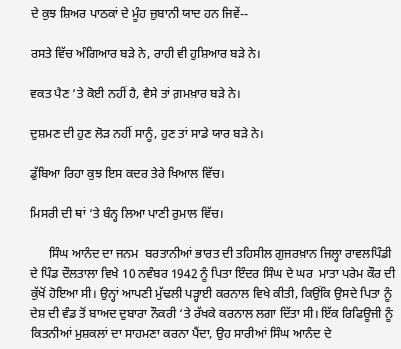ਦੇ ਕੁਝ ਸ਼ਿਅਰ ਪਾਠਕਾਂ ਦੇ ਮੂੰਹ ਜ਼ੁਬਾਨੀ ਯਾਦ ਹਨ ਜਿਵੇਂ--

ਰਸਤੇ ਵਿੱਚ ਅੰਗਿਆਰ ਬੜੇ ਨੇ, ਰਾਹੀ ਵੀ ਹੁਸ਼ਿਆਰ ਬੜੇ ਨੇ।

ਵਕਤ ਪੈਣ ‘ਤੇ ਕੋਈ ਨਹੀਂ ਹੈ, ਵੈਸੇ ਤਾਂ ਗ਼ਮਖ਼ਾਰ ਬੜੇ ਨੇ।

ਦੁਸ਼ਮਣ ਦੀ ਹੁਣ ਲੋੜ ਨਹੀਂ ਸਾਨੂੰ, ਹੁਣ ਤਾਂ ਸਾਡੇ ਯਾਰ ਬੜੇ ਨੇ।

ਡੁੱਬਿਆ ਰਿਹਾ ਕੁਝ ਇਸ ਕਦਰ ਤੇਰੇ ਖਿਆਲ ਵਿੱਚ।

ਮਿਸਰੀ ਦੀ ਥਾਂ ‘ਤੇ ਬੰਨ੍ਹ ਲਿਆ ਪਾਣੀ ਰੁਮਾਲ ਵਿੱਚ।

      ਸਿੰਘ ਆਨੰਦ ਦਾ ਜਨਮ  ਬਰਤਾਨੀਆਂ ਭਾਰਤ ਦੀ ਤਹਿਸੀਲ ਗੁਜਰਖ਼ਾਨ ਜਿਲ੍ਹਾ ਰਾਵਲਪਿੰਡੀ ਦੇ ਪਿੰਡ ਦੌਲਤਾਲਾ ਵਿਖੇ 10 ਨਵੰਬਰ 1942 ਨੂੰ ਪਿਤਾ ਇੰਦਰ ਸਿੰਘ ਦੇ ਘਰ  ਮਾਤਾ ਪਰੇਮ ਕੌਰ ਦੀ ਕੁੱਖੋਂ ਹੋਇਆ ਸੀ। ਉਨ੍ਹਾਂ ਆਪਣੀ ਮੁੱਢਲੀ ਪੜ੍ਹਾਈ ਕਰਨਾਲ ਵਿਖੇ ਕੀਤੀ, ਕਿਉਂਕਿ ਉਸਦੇ ਪਿਤਾ ਨੂੰ ਦੇਸ਼ ਦੀ ਵੰਡ ਤੋਂ ਬਾਅਦ ਦੁਬਾਰਾ ਨੌਕਰੀ ‘ਤੇ ਰੱਖਕੇ ਕਰਨਾਲ ਲਗਾ ਦਿੱਤਾ ਸੀ। ਇੱਕ ਰਿਫਿਊਜੀ ਨੂੰ ਕਿਤਨੀਆਂ ਮੁਸ਼ਕਲਾਂ ਦਾ ਸਾਹਮਣਾ ਕਰਨਾ ਪੈਂਦਾ, ਉਹ ਸਾਰੀਆਂ ਸਿੰਘ ਆਨੰਦ ਦੇ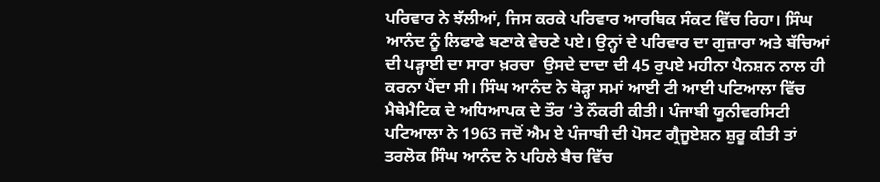ਪਰਿਵਾਰ ਨੇ ਝੱਲੀਆਂ, ਜਿਸ ਕਰਕੇ ਪਰਿਵਾਰ ਆਰਥਿਕ ਸੰਕਟ ਵਿੱਚ ਰਿਹਾ। ਸਿੰਘ ਆਨੰਦ ਨੂੰ ਲਿਫਾਫੇ ਬਣਾਕੇ ਵੇਚਣੇ ਪਏ। ਉਨ੍ਹਾਂ ਦੇ ਪਰਿਵਾਰ ਦਾ ਗੁਜ਼ਾਰਾ ਅਤੇ ਬੱਚਿਆਂ ਦੀ ਪੜ੍ਹਾਈ ਦਾ ਸਾਰਾ ਖ਼ਰਚਾ  ਉਸਦੇ ਦਾਦਾ ਦੀ 45 ਰੁਪਏ ਮਹੀਨਾ ਪੈਨਸ਼ਨ ਨਾਲ ਹੀ ਕਰਨਾ ਪੈਂਦਾ ਸੀ। ਸਿੰਘ ਆਨੰਦ ਨੇ ਥੋੜ੍ਹਾ ਸਮਾਂ ਆਈ ਟੀ ਆਈ ਪਟਿਆਲਾ ਵਿੱਚ ਮੈਥੇਮੈਟਿਕ ਦੇ ਅਧਿਆਪਕ ਦੇ ਤੌਰ ‘ਤੇ ਨੌਕਰੀ ਕੀਤੀ। ਪੰਜਾਬੀ ਯੂਨੀਵਰਸਿਟੀ ਪਟਿਆਲਾ ਨੇ 1963 ਜਦੋਂ ਐਮ ਏ ਪੰਜਾਬੀ ਦੀ ਪੋਸਟ ਗ੍ਰੈਜੂਏਸ਼ਨ ਸ਼ੁਰੂ ਕੀਤੀ ਤਾਂ ਤਰਲੋਕ ਸਿੰਘ ਆਨੰਦ ਨੇ ਪਹਿਲੇ ਬੈਚ ਵਿੱਚ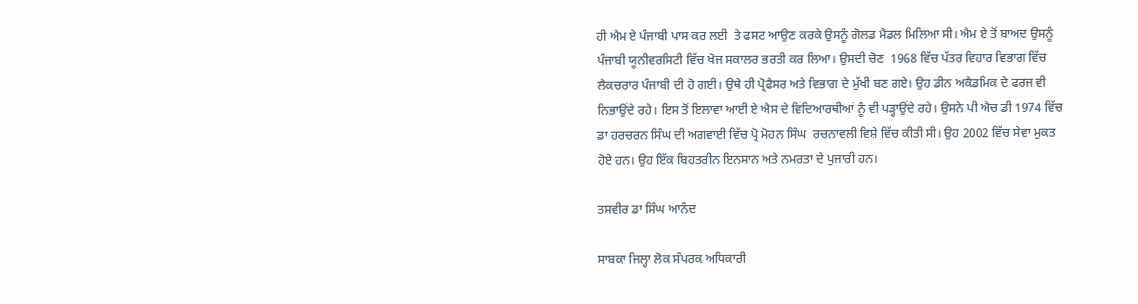ਹੀ ਐਮ ਏ ਪੰਜਾਬੀ ਪਾਸ ਕਰ ਲਈ  ਤੇ ਫਸਟ ਆਉਣ ਕਰਕੇ ਉਸਨੂੰ ਗੋਲਡ ਮੈਡਲ ਮਿਲਿਆ ਸੀ। ਐਮ ਏ ਤੋਂ ਬਾਅਦ ਉਸਨੂੰ ਪੰਜਾਬੀ ਯੂਨੀਵਰਸਿਟੀ ਵਿੱਚ ਖੋਜ ਸਕਾਲਰ ਭਰਤੀ ਕਰ ਲਿਆ। ਉਸਦੀ ਚੋਣ  1968 ਵਿੱਚ ਪੱਤਰ ਵਿਹਾਰ ਵਿਭਾਗ ਵਿੱਚ ਲੈਕਚਰਾਰ ਪੰਜਾਬੀ ਦੀ ਹੋ ਗਈ। ਉਥੇ ਹੀ ਪ੍ਰੋਫੈਸਰ ਅਤੇ ਵਿਭਾਗ ਦੇ ਮੁੱਖੀ ਬਣ ਗਏ। ਉਹ ਡੀਨ ਅਕੈਡਮਿਕ ਦੇ ਫਰਜ ਵੀ ਨਿਭਾਉਂਦੇ ਰਹੇ। ਇਸ ਤੋਂ ਇਲਾਵਾ ਆਈ ਏ ਐਸ ਦੇ ਵਿਦਿਆਰਥੀਆਂ ਨੂੰ ਵੀ ਪੜ੍ਹਾਉਂਦੇ ਰਹੇ। ਉਸਨੇ ਪੀ ਐਚ ਡੀ 1974 ਵਿੱਚ ਡਾ ਹਰਚਰਨ ਸਿੰਘ ਦੀ ਅਗਵਾਈ ਵਿੱਚ ਪ੍ਰੋ ਮੋਹਨ ਸਿੰਘ  ਰਚਨਾਵਲੀ ਵਿਸ਼ੇ ਵਿੱਚ ਕੀਤੀ ਸੀ। ਉਹ 2002 ਵਿੱਚ ਸੇਵਾ ਮੁਕਤ ਹੋਏ ਹਨ। ਉਹ ਇੱਕ ਬਿਹਤਰੀਨ ਇਨਸਾਨ ਅਤੇ ਨਮਰਤਾ ਦੇ ਪੁਜਾਰੀ ਹਨ।

ਤਸਵੀਰ ਡਾ ਸਿੰਘ ਆਨੰਦ

ਸਾਬਕਾ ਜਿਲ੍ਹਾ ਲੋਕ ਸੰਪਰਕ ਅਧਿਕਾਰੀ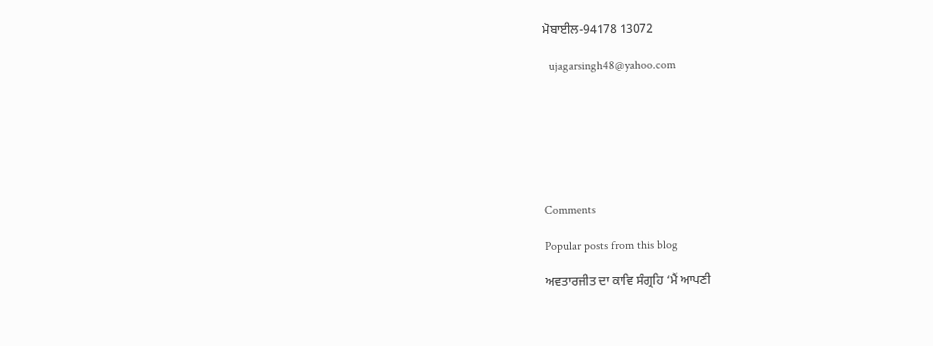ਮੋਬਾਈਲ-94178 13072

  ujagarsingh48@yahoo.com







Comments

Popular posts from this blog

ਅਵਤਾਰਜੀਤ ਦਾ ਕਾਵਿ ਸੰਗ੍ਰਹਿ ‘ਮੈਂ ਆਪਣੀ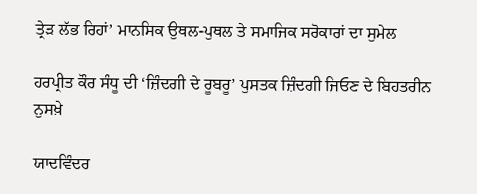ਤ੍ਰੇੜ ਲੱਭ ਰਿਹਾਂ’ ਮਾਨਸਿਕ ਉਥਲ-ਪੁਥਲ ਤੇ ਸਮਾਜਿਕ ਸਰੋਕਾਰਾਂ ਦਾ ਸੁਮੇਲ

ਹਰਪ੍ਰੀਤ ਕੌਰ ਸੰਧੂ ਦੀ ‘ਜ਼ਿੰਦਗੀ ਦੇ ਰੂਬਰੂ’ ਪੁਸਤਕ ਜ਼ਿੰਦਗੀ ਜਿਓਣ ਦੇ ਬਿਹਤਰੀਨ ਨੁਸਖ਼ੇ

ਯਾਦਵਿੰਦਰ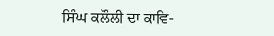ਸਿੰਘ ਕਲੌਲੀ ਦਾ ਕਾਵਿ-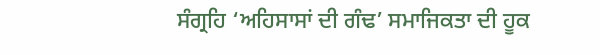ਸੰਗ੍ਰਹਿ ‘ਅਹਿਸਾਸਾਂ ਦੀ ਗੰਢ’ ਸਮਾਜਿਕਤਾ ਦੀ ਹੂਕ